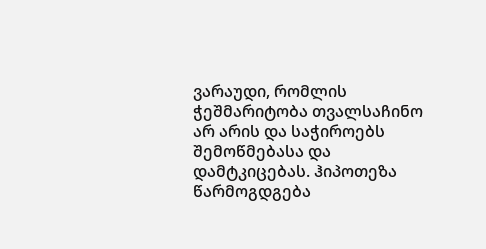ვარაუდი, რომლის ჭეშმარიტობა თვალსაჩინო არ არის და საჭიროებს შემოწმებასა და დამტკიცებას. ჰიპოთეზა წარმოგდგება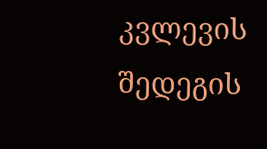კვლევის შედეგის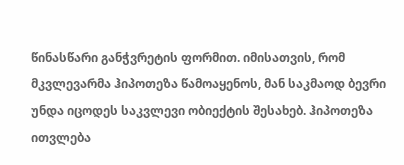წინასწარი განჭვრეტის ფორმით. იმისათვის, რომ მკვლევარმა ჰიპოთეზა წამოაყენოს, მან საკმაოდ ბევრი უნდა იცოდეს საკვლევი ობიექტის შესახებ. ჰიპოთეზა ითვლება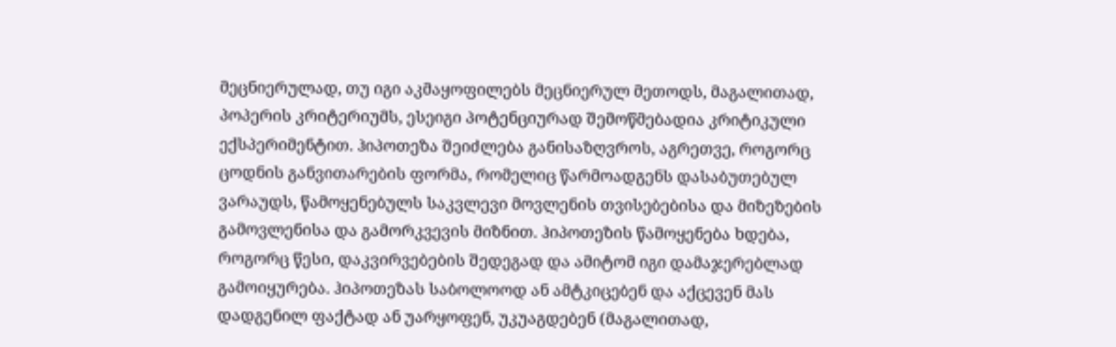მეცნიერულად, თუ იგი აკმაყოფილებს მეცნიერულ მეთოდს, მაგალითად, პოპერის კრიტერიუმს, ესეიგი პოტენციურად შემოწმებადია კრიტიკული ექსპერიმენტით. ჰიპოთეზა შეიძლება განისაზღვროს, აგრეთვე, როგორც ცოდნის განვითარების ფორმა, რომელიც წარმოადგენს დასაბუთებულ ვარაუდს, წამოყენებულს საკვლევი მოვლენის თვისებებისა და მიზეზების გამოვლენისა და გამორკვევის მიზნით. ჰიპოთეზის წამოყენება ხდება, როგორც წესი, დაკვირვებების შედეგად და ამიტომ იგი დამაჯერებლად გამოიყურება. ჰიპოთეზას საბოლოოდ ან ამტკიცებენ და აქცევენ მას დადგენილ ფაქტად ან უარყოფენ, უკუაგდებენ (მაგალითად,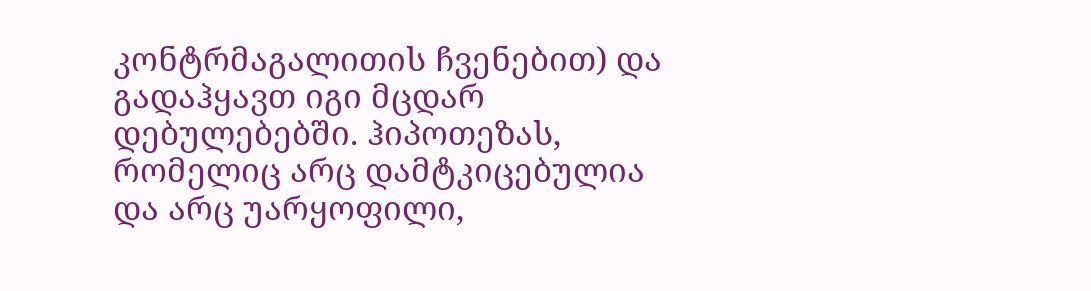კონტრმაგალითის ჩვენებით) და გადაჰყავთ იგი მცდარ დებულებებში. ჰიპოთეზას, რომელიც არც დამტკიცებულია და არც უარყოფილი,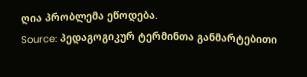ღია პრობლემა ეწოდება.
Source: პედაგოგიკურ ტერმინთა განმარტებითი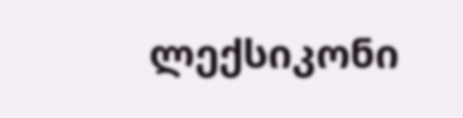ლექსიკონი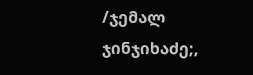/ჯემალ ჯინჯიხაძე;,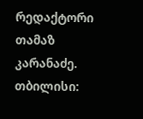რედაქტორი თამაზ კარანაძე. თბილისი: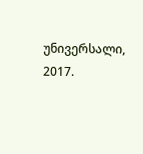უნივერსალი, 2017.